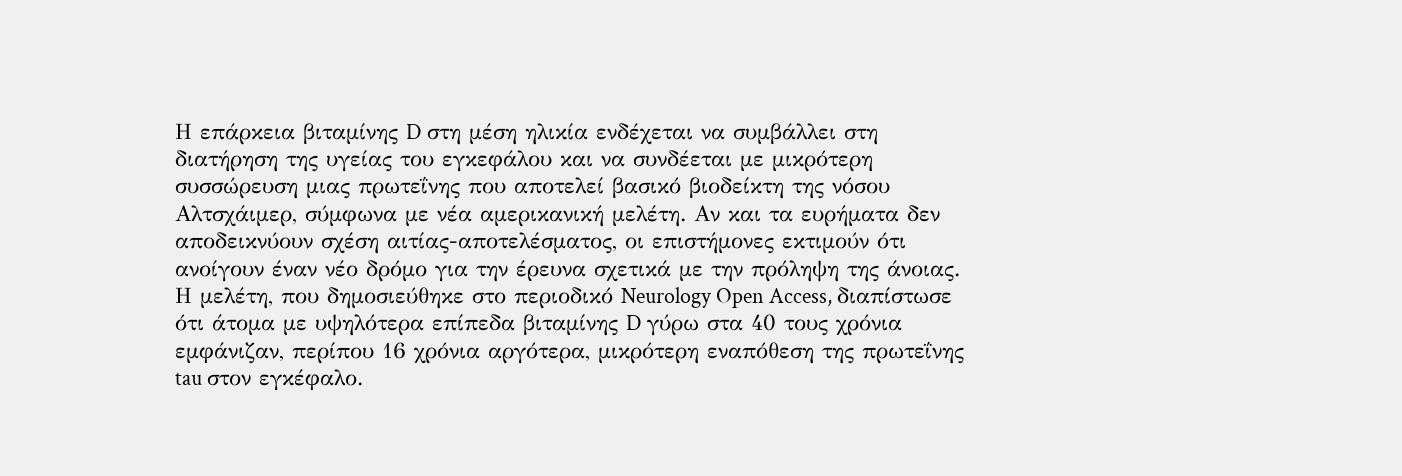Η επάρκεια βιταμίνης D στη μέση ηλικία ενδέχεται να συμβάλλει στη διατήρηση της υγείας του εγκεφάλου και να συνδέεται με μικρότερη συσσώρευση μιας πρωτεΐνης που αποτελεί βασικό βιοδείκτη της νόσου Αλτσχάιμερ, σύμφωνα με νέα αμερικανική μελέτη. Αν και τα ευρήματα δεν αποδεικνύουν σχέση αιτίας-αποτελέσματος, οι επιστήμονες εκτιμούν ότι ανοίγουν έναν νέο δρόμο για την έρευνα σχετικά με την πρόληψη της άνοιας.
Η μελέτη, που δημοσιεύθηκε στο περιοδικό Neurology Open Access, διαπίστωσε ότι άτομα με υψηλότερα επίπεδα βιταμίνης D γύρω στα 40 τους χρόνια εμφάνιζαν, περίπου 16 χρόνια αργότερα, μικρότερη εναπόθεση της πρωτεΐνης tau στον εγκέφαλο.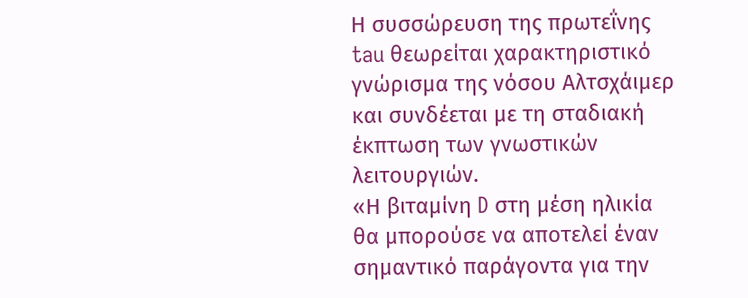Η συσσώρευση της πρωτεΐνης tau θεωρείται χαρακτηριστικό γνώρισμα της νόσου Αλτσχάιμερ και συνδέεται με τη σταδιακή έκπτωση των γνωστικών λειτουργιών.
«Η βιταμίνη D στη μέση ηλικία θα μπορούσε να αποτελεί έναν σημαντικό παράγοντα για την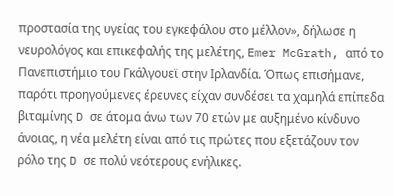προστασία της υγείας του εγκεφάλου στο μέλλον», δήλωσε η νευρολόγος και επικεφαλής της μελέτης, Emer McGrath, από το Πανεπιστήμιο του Γκάλγουεϊ στην Ιρλανδία. Όπως επισήμανε, παρότι προηγούμενες έρευνες είχαν συνδέσει τα χαμηλά επίπεδα βιταμίνης D σε άτομα άνω των 70 ετών με αυξημένο κίνδυνο άνοιας, η νέα μελέτη είναι από τις πρώτες που εξετάζουν τον ρόλο της D σε πολύ νεότερους ενήλικες.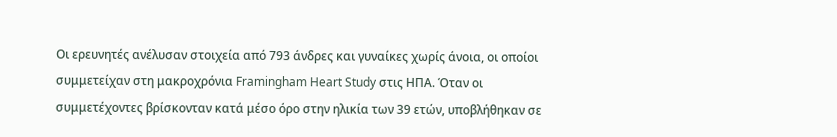Οι ερευνητές ανέλυσαν στοιχεία από 793 άνδρες και γυναίκες χωρίς άνοια, οι οποίοι συμμετείχαν στη μακροχρόνια Framingham Heart Study στις ΗΠΑ. Όταν οι συμμετέχοντες βρίσκονταν κατά μέσο όρο στην ηλικία των 39 ετών, υποβλήθηκαν σε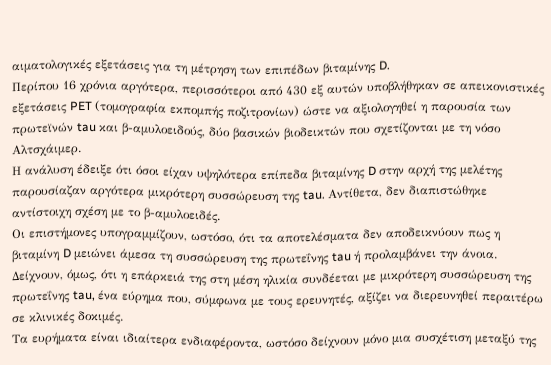αιματολογικές εξετάσεις για τη μέτρηση των επιπέδων βιταμίνης D.
Περίπου 16 χρόνια αργότερα, περισσότεροι από 430 εξ αυτών υποβλήθηκαν σε απεικονιστικές εξετάσεις PET (τομογραφία εκπομπής ποζιτρονίων) ώστε να αξιολογηθεί η παρουσία των πρωτεϊνών tau και β-αμυλοειδούς, δύο βασικών βιοδεικτών που σχετίζονται με τη νόσο Αλτσχάιμερ.
Η ανάλυση έδειξε ότι όσοι είχαν υψηλότερα επίπεδα βιταμίνης D στην αρχή της μελέτης παρουσίαζαν αργότερα μικρότερη συσσώρευση της tau. Αντίθετα, δεν διαπιστώθηκε αντίστοιχη σχέση με το β-αμυλοειδές.
Οι επιστήμονες υπογραμμίζουν, ωστόσο, ότι τα αποτελέσματα δεν αποδεικνύουν πως η βιταμίνη D μειώνει άμεσα τη συσσώρευση της πρωτεΐνης tau ή προλαμβάνει την άνοια. Δείχνουν, όμως, ότι η επάρκειά της στη μέση ηλικία συνδέεται με μικρότερη συσσώρευση της πρωτεΐνης tau, ένα εύρημα που, σύμφωνα με τους ερευνητές, αξίζει να διερευνηθεί περαιτέρω σε κλινικές δοκιμές.
Τα ευρήματα είναι ιδιαίτερα ενδιαφέροντα, ωστόσο δείχνουν μόνο μια συσχέτιση μεταξύ της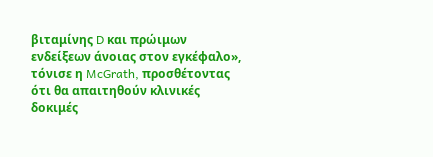βιταμίνης D και πρώιμων ενδείξεων άνοιας στον εγκέφαλο», τόνισε η McGrath, προσθέτοντας ότι θα απαιτηθούν κλινικές δοκιμές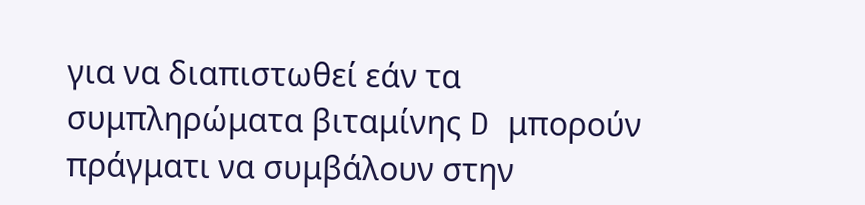για να διαπιστωθεί εάν τα συμπληρώματα βιταμίνης D μπορούν πράγματι να συμβάλουν στην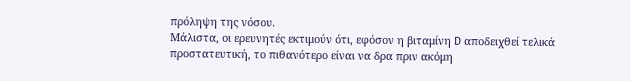πρόληψη της νόσου.
Μάλιστα, οι ερευνητές εκτιμούν ότι, εφόσον η βιταμίνη D αποδειχθεί τελικά προστατευτική, το πιθανότερο είναι να δρα πριν ακόμη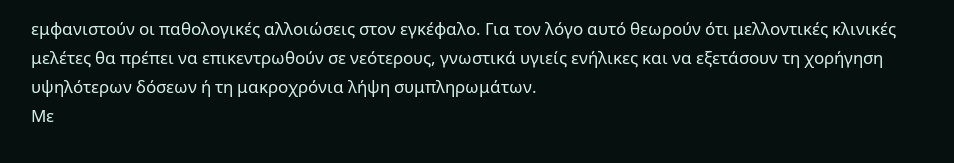εμφανιστούν οι παθολογικές αλλοιώσεις στον εγκέφαλο. Για τον λόγο αυτό θεωρούν ότι μελλοντικές κλινικές μελέτες θα πρέπει να επικεντρωθούν σε νεότερους, γνωστικά υγιείς ενήλικες και να εξετάσουν τη χορήγηση υψηλότερων δόσεων ή τη μακροχρόνια λήψη συμπληρωμάτων.
Με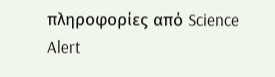πληροφορίες από Science Alert